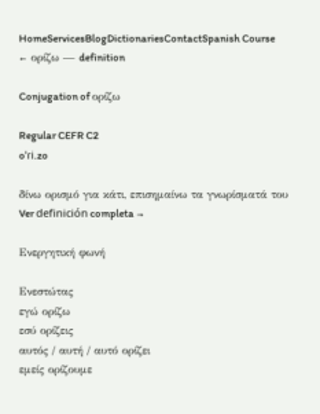HomeServicesBlogDictionariesContactSpanish Course
← ορίζω — definition

Conjugation of ορίζω

Regular CEFR C2
oˈɾi.zo

δίνω ορισμό για κάτι, επισημαίνω τα γνωρίσματά του Ver definición completa →

Ενεργητική φωνή

Ενεστώτας
εγώ ορίζω
εσύ ορίζεις
αυτός / αυτή / αυτό ορίζει
εμείς ορίζουμε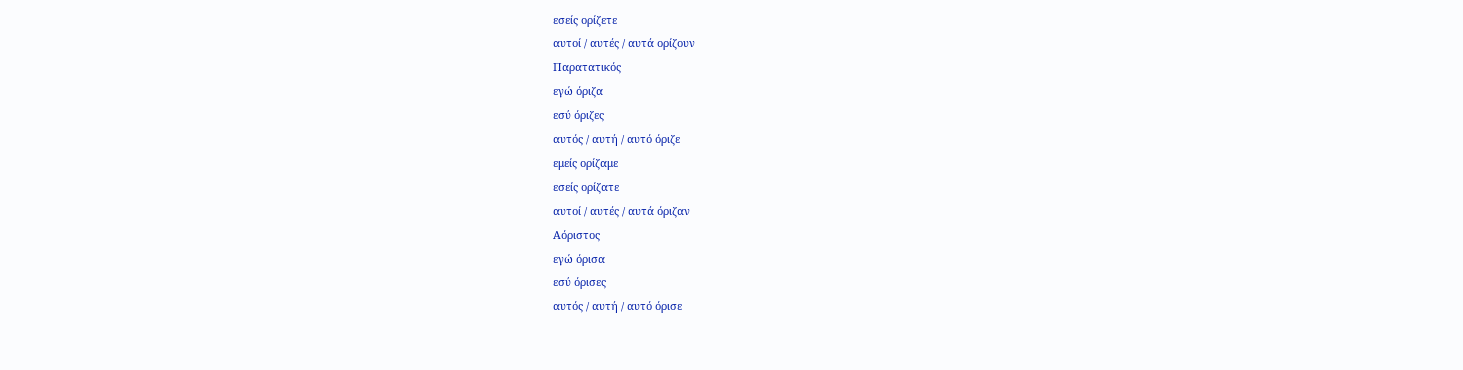εσείς ορίζετε
αυτοί / αυτές / αυτά ορίζουν
Παρατατικός
εγώ όριζα
εσύ όριζες
αυτός / αυτή / αυτό όριζε
εμείς ορίζαμε
εσείς ορίζατε
αυτοί / αυτές / αυτά όριζαν
Αόριστος
εγώ όρισα
εσύ όρισες
αυτός / αυτή / αυτό όρισε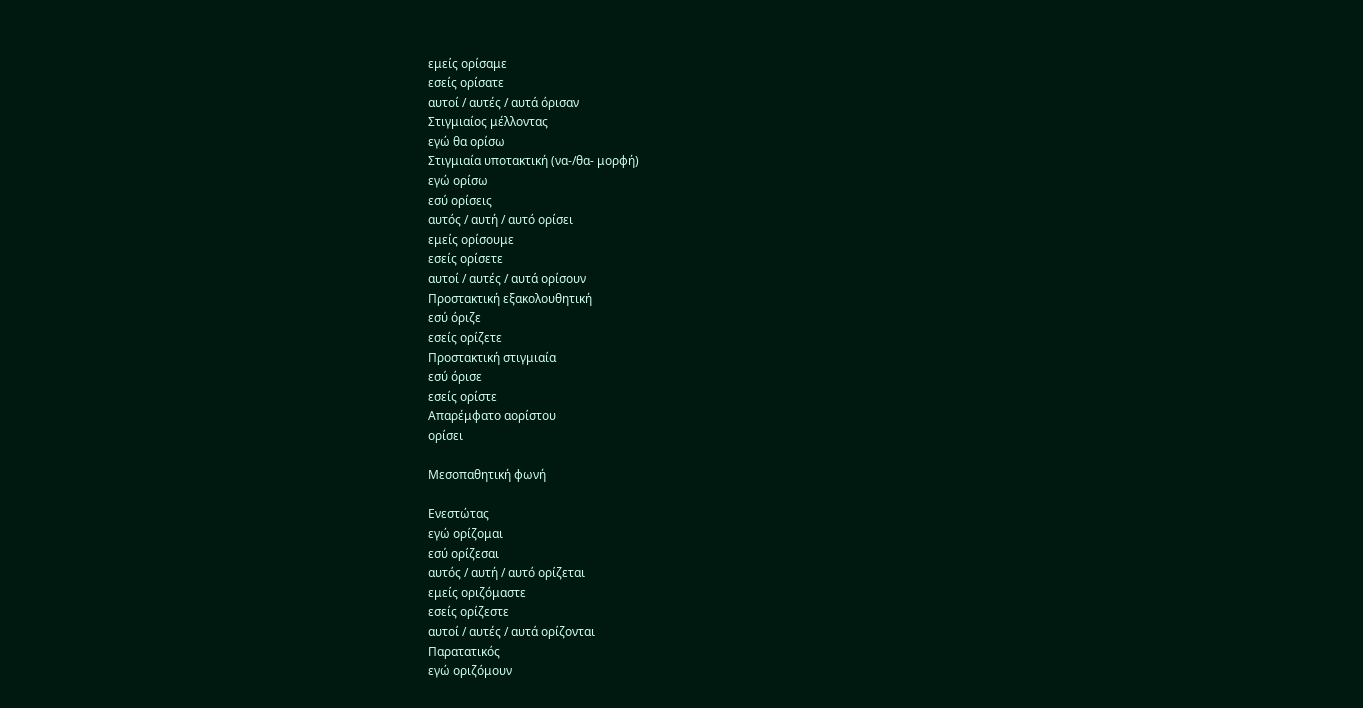εμείς ορίσαμε
εσείς ορίσατε
αυτοί / αυτές / αυτά όρισαν
Στιγμιαίος μέλλοντας
εγώ θα ορίσω
Στιγμιαία υποτακτική (να-/θα- μορφή)
εγώ ορίσω
εσύ ορίσεις
αυτός / αυτή / αυτό ορίσει
εμείς ορίσουμε
εσείς ορίσετε
αυτοί / αυτές / αυτά ορίσουν
Προστακτική εξακολουθητική
εσύ όριζε
εσείς ορίζετε
Προστακτική στιγμιαία
εσύ όρισε
εσείς ορίστε
Απαρέμφατο αορίστου
ορίσει

Μεσοπαθητική φωνή

Ενεστώτας
εγώ ορίζομαι
εσύ ορίζεσαι
αυτός / αυτή / αυτό ορίζεται
εμείς οριζόμαστε
εσείς ορίζεστε
αυτοί / αυτές / αυτά ορίζονται
Παρατατικός
εγώ οριζόμουν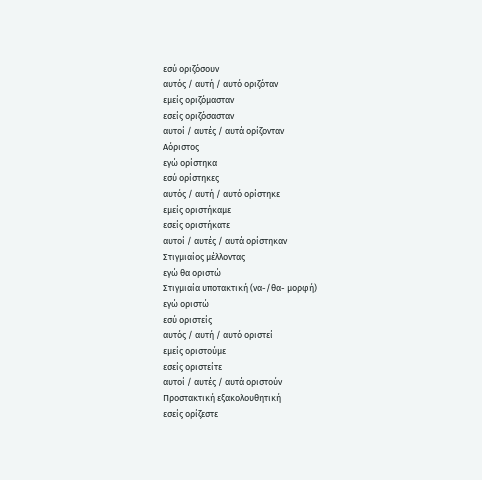εσύ οριζόσουν
αυτός / αυτή / αυτό οριζόταν
εμείς οριζόμασταν
εσείς οριζόσασταν
αυτοί / αυτές / αυτά ορίζονταν
Αόριστος
εγώ ορίστηκα
εσύ ορίστηκες
αυτός / αυτή / αυτό ορίστηκε
εμείς οριστήκαμε
εσείς οριστήκατε
αυτοί / αυτές / αυτά ορίστηκαν
Στιγμιαίος μέλλοντας
εγώ θα οριστώ
Στιγμιαία υποτακτική (να-/θα- μορφή)
εγώ οριστώ
εσύ οριστείς
αυτός / αυτή / αυτό οριστεί
εμείς οριστούμε
εσείς οριστείτε
αυτοί / αυτές / αυτά οριστούν
Προστακτική εξακολουθητική
εσείς ορίζεστε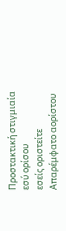Προστακτική στιγμιαία
εσύ ορίσου
εσείς οριστείτε
Απαρέμφατο αορίστου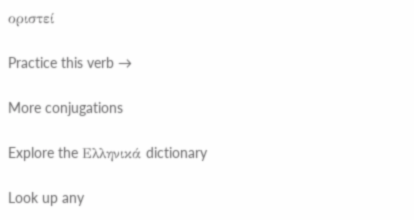οριστεί

Practice this verb →

More conjugations

Explore the Ελληνικά dictionary

Look up any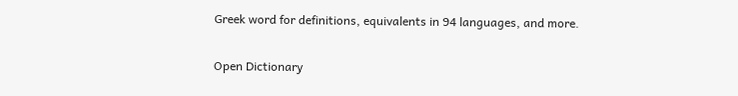Greek word for definitions, equivalents in 94 languages, and more.

Open Dictionary